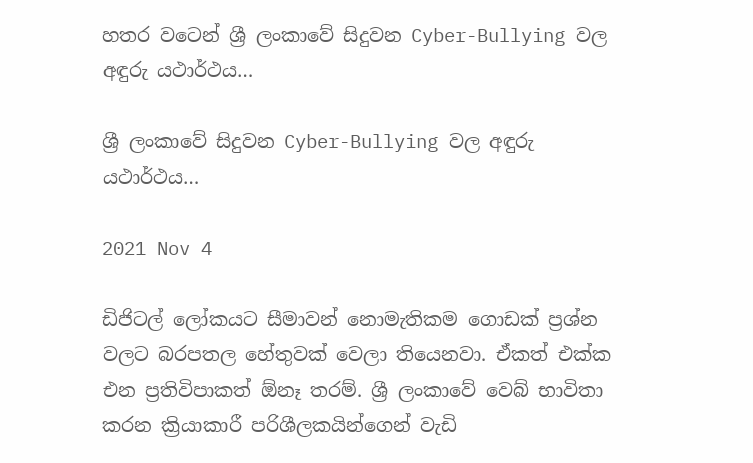හතර වටෙන් ශ්‍රී ලංකාවේ සිදුවන Cyber-Bullying වල අඳුරු යථාර්ථය…

ශ්‍රී ලංකාවේ සිදුවන Cyber-Bullying වල අඳුරු යථාර්ථය…

2021 Nov 4

ඩිජිටල් ලෝකයට සීමාවන් නොමැතිකම ගොඩක් ප්‍රශ්න වලට බරපතල හේතුවක් වෙලා තියෙනවා. ඒකත් එක්ක එන ප්‍රතිවිපාකත් ඕනෑ තරම්. ශ්‍රී ලංකාවේ වෙබ් භාවිතා කරන ක්‍රියාකාරී පරිශීලකයින්ගෙන් වැඩි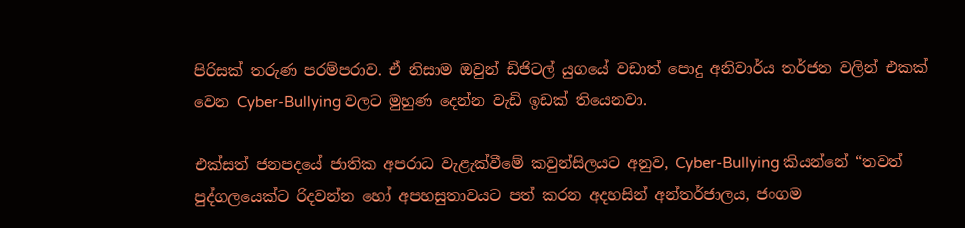පිරිසක් තරුණ පරම්පරාව. ඒ නිසාම ඔවුන් ඩිජිටල් යුගයේ වඩාත් පොදු අනිවාර්ය තර්ජන වලින් එකක් වෙන Cyber-Bullying වලට මුහුණ දෙන්න වැඩි ඉඩක් තියෙනවා.

එක්සත් ජනපදයේ ජාතික අපරාධ වැළැක්වීමේ කවුන්සිලයට අනුව, Cyber-Bullying කියන්නේ “තවත් පුද්ගලයෙක්ට රිදවන්න හෝ අපහසුතාවයට පත් කරන අදහසින් අන්තර්ජාලය, ජංගම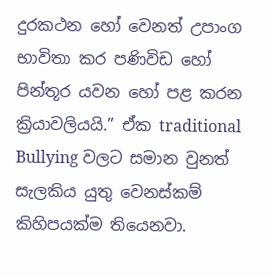දුරකථන හෝ වෙනත් උපාංග භාවිතා කර පණිවිඩ හෝ පින්තූර යවන හෝ පළ කරන ක්‍රියාවලියයි.” ඒක traditional Bullying වලට සමාන වුනත් සැලකිය යුතු වෙනස්කම් කිහිපයක්ම තියෙනවා.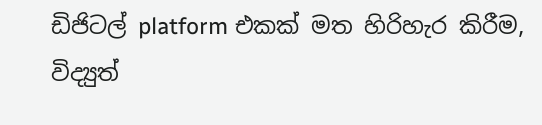ඩිජිටල් platform එකක් මත හිරිහැර කිරීම, විද්‍යුත්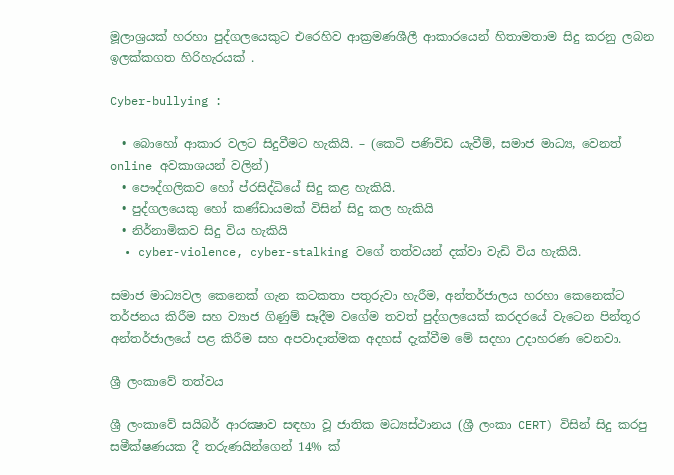මූලාශ්‍රයක් හරහා පුද්ගලයෙකුට එරෙහිව ආක්‍රමණශීලී ආකාරයෙන් හිතාමතාම සිදු කරනු ලබන ඉලක්කගත හිරිහැරයක් .

Cyber-bullying :

  • බොහෝ ආකාර වලට සිදුවීමට හැකියි. – (කෙටි පණිවිඩ යැවීම්, සමාජ මාධ්‍ය, වෙනත් online අවකාශයන් වලින්)
  • පෞද්ගලිකව හෝ ප්රසිද්ධියේ සිදු කළ හැකියි.
  • පුද්ගලයෙකු හෝ කණ්ඩායමක් විසින් සිදු කල හැකියි
  • නිර්නාමිකව සිදු විය හැකියි
  • cyber-violence, cyber-stalking වගේ තත්වයන් දක්වා වැඩි විය හැකියි.

සමාජ මාධ්‍යවල කෙනෙක් ගැන කටකතා පතුරුවා හැරීම, අන්තර්ජාලය හරහා කෙනෙක්ට තර්ජනය කිරීම සහ ව්‍යාජ ගිණුම් සෑදීම වගේම තවත් පුද්ගලයෙක් කරදරයේ වැටෙන පින්තූර අන්තර්ජාලයේ පළ කිරීම සහ අපවාදාත්මක අදහස් දැක්වීම මේ සදහා උදාහරණ වෙනවා.

ශ්‍රී ලංකාවේ තත්වය

ශ්‍රී ලංකාවේ සයිබර් ආරක්‍ෂාව සඳහා වූ ජාතික මධ්‍යස්ථානය (ශ්‍රී ලංකා CERT) විසින් සිදු කරපු සමීක්ෂණයක දී තරුණයින්ගෙන් 14% ක්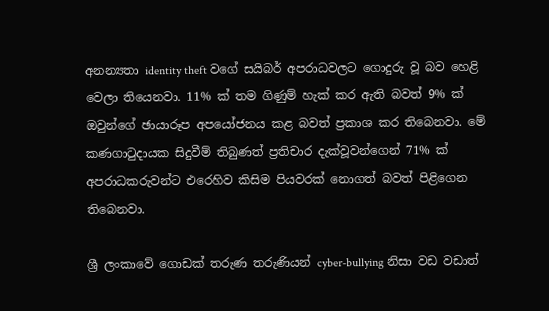අනන්‍යතා identity theft වගේ සයිබර් අපරාධවලට ගොදුරු වූ බව හෙළි වෙලා තියෙනවා. 11% ක් තම ගිණුම් හැක් කර ඇති බවත් 9% ක් ඔවුන්ගේ ඡායාරූප අපයෝජනය කළ බවත් ප්‍රකාශ කර තිබෙනවා. මේ කණගාටුදායක සිදුවීම් තිබුණත් ප්‍රතිචාර දැක්වූවන්ගෙන් 71% ක් අපරාධකරුවන්ට එරෙහිව කිසිම පියවරක් නොගත් බවත් පිළිගෙන තිබෙනවා.

ශ්‍රී ලංකාවේ ගොඩක් තරුණ තරුණියන් cyber-bullying නිසා වඩ වඩාත්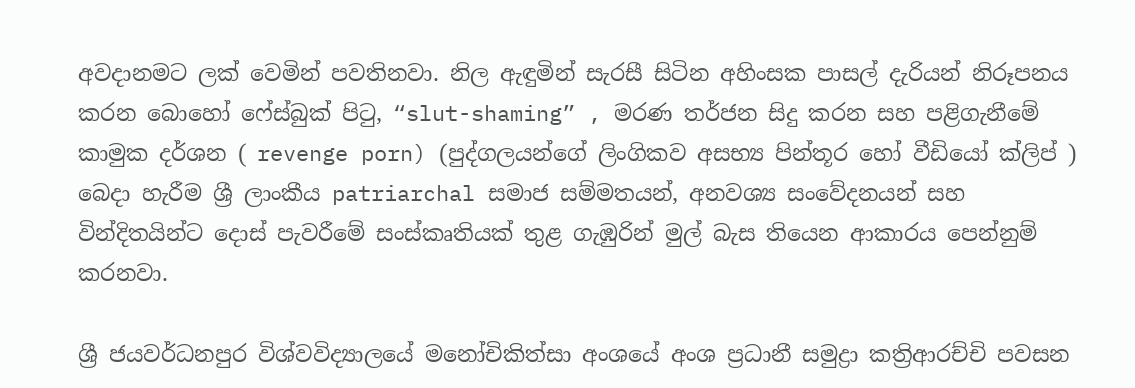අවදානමට ලක් වෙමින් පවතිනවා. නිල ඇඳුමින් සැරසී සිටින අහිංසක පාසල් දැරියන් නිරූපනය කරන බොහෝ ෆේස්බුක් පිටු, “slut-shaming” , මරණ තර්ජන සිදු කරන සහ පළිගැනීමේ කාමුක දර්ශන ( revenge porn) (පුද්ගලයන්ගේ ලිංගිකව අසභ්‍ය පින්තූර හෝ වීඩියෝ ක්ලිප් ) බෙදා හැරීම ශ්‍රී ලාංකීය patriarchal සමාජ සම්මතයන්, අනවශ්‍ය සංවේදනයන් සහ වින්දිතයින්ට දොස් පැවරීමේ සංස්කෘතියක් තුළ ගැඹුරින් මුල් බැස තියෙන ආකාරය පෙන්නුම් කරනවා.

ශ්‍රී ජයවර්ධනපුර විශ්වවිද්‍යාලයේ මනෝචිකිත්සා අංශයේ අංශ ප්‍රධානී සමුද්‍රා කත්‍රිආරච්චි පවසන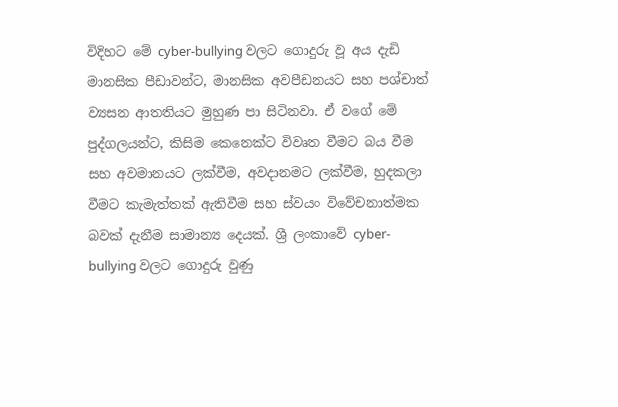විදිහට මේ cyber-bullying වලට ගොදුරු වූ අය දැඩි මානසික පීඩාවන්ට, මානසික අවපීඩනයට සහ පශ්චාත් ව්‍යසන ආතතියට මුහුණ පා සිටිනවා. ඒ වගේ මේ පුද්ගලයන්ට, කිසිම කෙනෙක්ට විවෘත වීමට බය වීම සහ අවමානයට ලක්වීම, අවදානමට ලක්වීම, හුදකලා වීමට කැමැත්තක් ඇතිවීම සහ ස්වයං විවේචනාත්මක බවක් දැනීම සාමාන්‍ය දෙයක්. ශ්‍රී ලංකාවේ cyber-bullying වලට ගොදුරු වුණු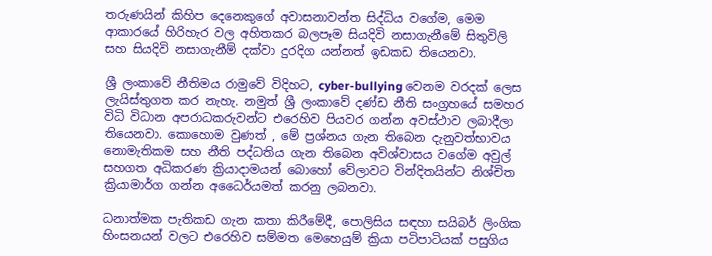තරුණයින් කිහිප දෙනෙකුගේ අවාසනාවන්ත සිද්ධිය වගේම, මෙම ආකාරයේ හිරිහැර වල අහිතකර බලපෑම සියදිවි නසාගැනීමේ සිතුවිලි සහ සියදිවි නසාගැනීම් දක්වා දුරදිග යන්නත් ඉඩකඩ තියෙනවා.

ශ්‍රී ලංකාවේ නීතිමය රාමුවේ විදිහට, cyber-bullying වෙනම වරදක් ලෙස ලැයිස්තුගත කර නැහැ. නමුත් ශ්‍රී ලංකාවේ දණ්ඩ නීති සංග්‍රහයේ සමහර විධි විධාන අපරාධකරුවන්ට එරෙහිව පියවර ගන්න අවස්ථාව ලබාදීලා තියෙනවා. කොහොම වුණත් , මේ ප්‍රශ්නය ගැන තිබෙන දැනුවත්භාවය නොමැතිකම සහ නීති පද්ධතිය ගැන තිබෙන අවිශ්වාසය වගේම අවුල් සහගත අධිකරණ ක්‍රියාදාමයන් බොහෝ වේලාවට වින්දිතයින්ට නිශ්චිත ක්‍රියාමාර්ග ගන්න අධෛර්යමත් කරනු ලබනවා.

ධනාත්මක පැතිකඩ ගැන කතා කිරීමේදී, පොලිසිය සඳහා සයිබර් ලිංගික හිංසනයන් වලට එරෙහිව සම්මත මෙහෙයුම් ක්‍රියා පටිපාටියක් පසුගිය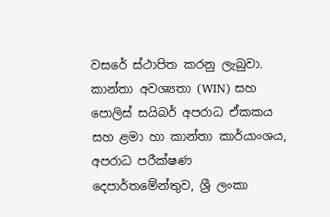වසරේ ස්ථාපිත කරනු ලැබුවා. කාන්තා අවශ්‍යතා (WIN) සහ පොලිස් සයිබර් අපරාධ ඒකකය සහ ළමා හා කාන්තා කාර්යාංශය, අපරාධ පරීක්ෂණ දෙපාර්තමේන්තුව, ශ්‍රී ලංකා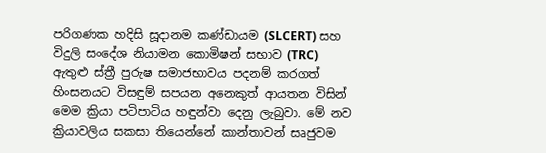පරිගණක හදිසි සූදානම කණ්ඩායම (SLCERT) සහ විදුලි සංදේශ නියාමන කොමිෂන් සභාව (TRC) ඇතුළු ස්ත්‍රී පුරුෂ සමාජභාවය පදනම් කරගත් හිංසනයට විසඳුම් සපයන අනෙකුත් ආයතන විසින් මෙම ක්‍රියා පටිපාටිය හඳුන්වා දෙනු ලැබුවා. මේ නව ක්‍රියාවලිය සකසා තියෙන්නේ කාන්තාවන් සෘජුවම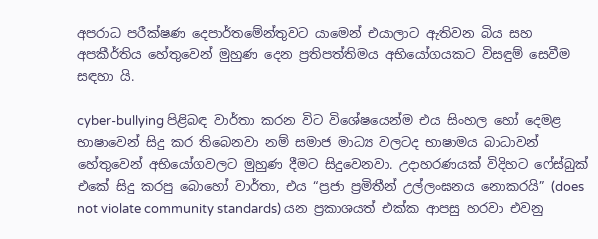අපරාධ පරීක්ෂණ දෙපාර්තමේන්තුවට යාමෙන් එයාලාට ඇතිවන බිය සහ අපකීර්තිය හේතුවෙන් මුහුණ දෙන ප්‍රතිපත්තිමය අභියෝගයකට විසඳුම් සෙවීම සඳහා යි.

cyber-bullying පිළිබඳ වාර්තා කරන විට විශේෂයෙන්ම එය සිංහල හෝ දෙමළ භාෂාවෙන් සිදු කර තිබෙනවා නම් සමාජ මාධ්‍ය වලටද භාෂාමය බාධාවන් හේතුවෙන් අභියෝගවලට මුහුණ දීමට සිදුවෙනවා. උදාහරණයක් විදිහට ෆේස්බුක් එකේ සිදු කරපු බොහෝ වාර්තා, එය “ප්‍රජා ප්‍රමිතීන් උල්ලංඝනය නොකරයි” (does not violate community standards) යන ප්‍රකාශයත් එක්ක ආපසු හරවා එවනු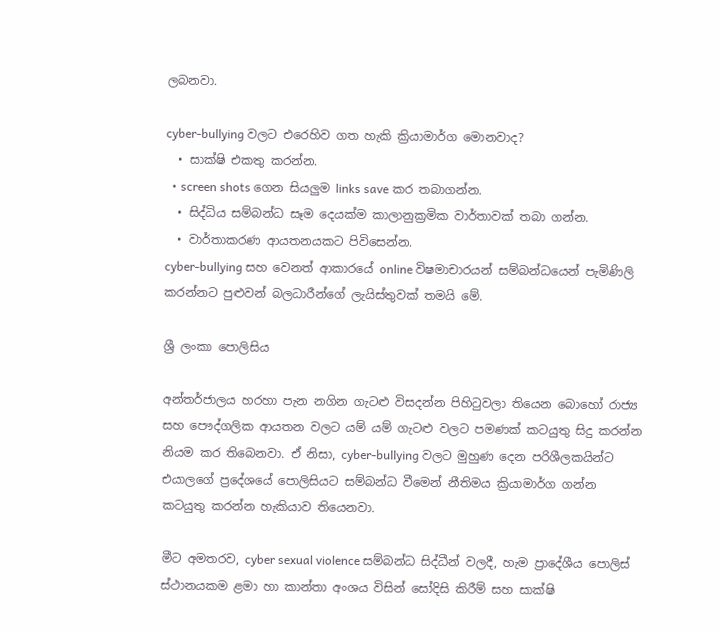ලබනවා.

cyber-bullying වලට එරෙහිව ගත හැකි ක්‍රියාමාර්ග මොනවාද?
  • සාක්ෂි එකතු කරන්න.
  • screen shots ගෙන සියලුම links save කර තබාගන්න.
  • සිද්ධිය සම්බන්ධ සෑම දෙයක්ම කාලානුක්‍රමික වාර්තාවක් තබා ගන්න.
  • වාර්තාකරණ ආයතනයකට පිවිසෙන්න.
cyber-bullying සහ වෙනත් ආකාරයේ online විෂමාචාරයන් සම්බන්ධයෙන් පැමිණිලි කරන්නට පුළුවන් බලධාරීන්ගේ ලැයිස්තුවක් තමයි මේ.

ශ්‍රී ලංකා පොලිසිය

අන්තර්ජාලය හරහා පැන නගින ගැටළු විසදන්න පිහිටුවලා තියෙන බොහෝ රාජ්‍ය සහ පෞද්ගලික ආයතන වලට යම් යම් ගැටළු වලට පමණක් කටයුතු සිදු කරන්න නියම කර තිබෙනවා. ඒ නිසා, cyber-bullying වලට මුහුණ දෙන පරිශීලකයින්ට එයාලගේ ප්‍රදේශයේ පොලිසියට සම්බන්ධ වීමෙන් නීතිමය ක්‍රියාමාර්ග ගන්න කටයුතු කරන්න හැකියාව තියෙනවා.

මීට අමතරව, cyber sexual violence සම්බන්ධ සිද්ධීන් වලදී, හැම ප්‍රාදේශීය පොලිස් ස්ථානයකම ළමා හා කාන්තා අංශය විසින් සෝදිසි කිරීම් සහ සාක්ෂි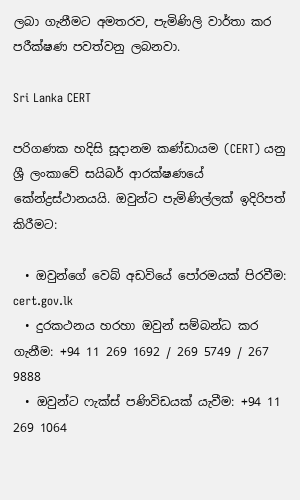ලබා ගැනීමට අමතරව, පැමිණිලි වාර්තා කර පරීක්ෂණ පවත්වනු ලබනවා.

Sri Lanka CERT

පරිගණක හදිසි සූදානම කණ්ඩායම (CERT) යනු ශ්‍රී ලංකාවේ සයිබර් ආරක්ෂණයේ කේන්ද්‍රස්ථානයයි. ඔවුන්ට පැමිණිල්ලක් ඉදිරිපත් කිරීමට:

  • ඔවුන්ගේ වෙබ් අඩවියේ පෝරමයක් පිරවීම: cert.gov.lk
  • දුරකථනය හරහා ඔවුන් සම්බන්ධ කර ගැනීම: +94 11 269 1692 / 269 5749 / 267 9888
  • ඔවුන්ට ෆැක්ස් පණිවිඩයක් යැවීම: +94 11 269 1064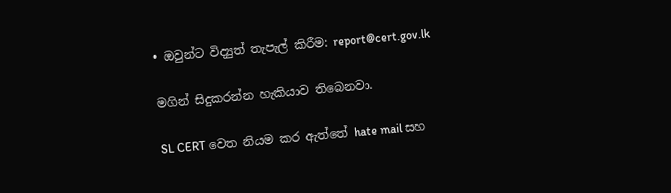• ඔවුන්ට විද්‍යුත් තැපැල් කිරීම: report@cert.gov.lk

මගින් සිදුකරන්න හැකියාව තිබෙනවා.

SL CERT වෙත නියම කර ඇත්තේ hate mail සහ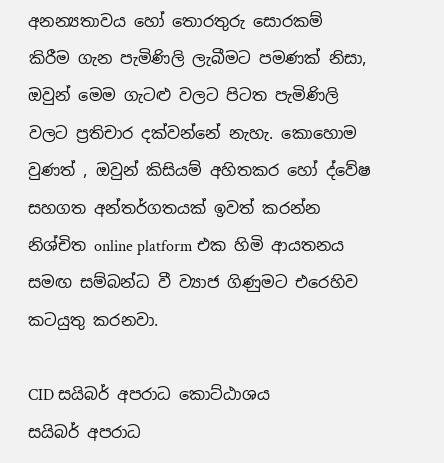අනන්‍යතාවය හෝ තොරතුරු සොරකම් කිරීම ගැන පැමිණිලි ලැබීමට පමණක් නිසා, ඔවුන් මෙම ගැටළු වලට පිටත පැමිණිලි වලට ප්‍රතිචාර දක්වන්නේ නැහැ. කොහොම වුණත් , ඔවුන් කිසියම් අහිතකර හෝ ද්වේෂ සහගත අන්තර්ගතයක් ඉවත් කරන්න නිශ්චිත online platform එක හිමි ආයතනය සමඟ සම්බන්ධ වී ව්‍යාජ ගිණුමට එරෙහිව කටයුතු කරනවා.

CID සයිබර් අපරාධ කොට්ඨාශය
සයිබර් අපරාධ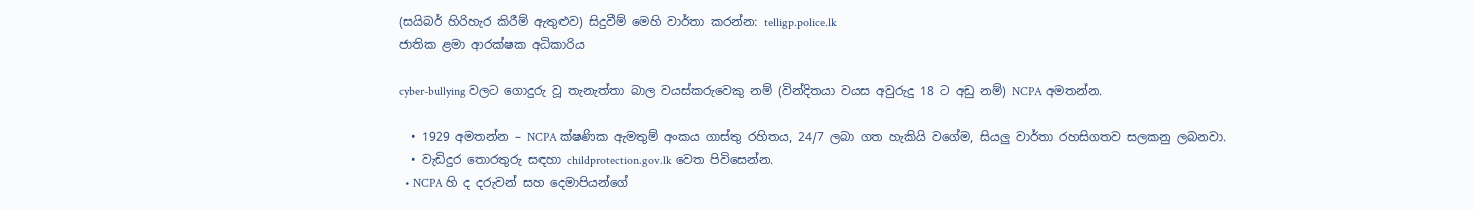(සයිබර් හිරිහැර කිරීම් ඇතුළුව) සිදුවීම් මෙහි වාර්තා කරන්න: telligp.police.lk
ජාතික ළමා ආරක්ෂක අධිකාරිය

cyber-bullying වලට ගොදුරු වූ තැනැත්තා බාල වයස්කරුවෙකු නම් (වින්දිතයා වයස අවුරුදු 18 ට අඩු නම්) NCPA අමතන්න.

  • 1929 අමතන්න – NCPA ක්ෂණික ඇමතුම් අංකය ගාස්තු රහිතය, 24/7 ලබා ගත හැකියි වගේම, සියලු වාර්තා රහසිගතව සලකනු ලබනවා.
  • වැඩිදුර තොරතුරු සඳහා childprotection.gov.lk වෙත පිවිසෙන්න.
  • NCPA හි ද දරුවන් සහ දෙමාපියන්ගේ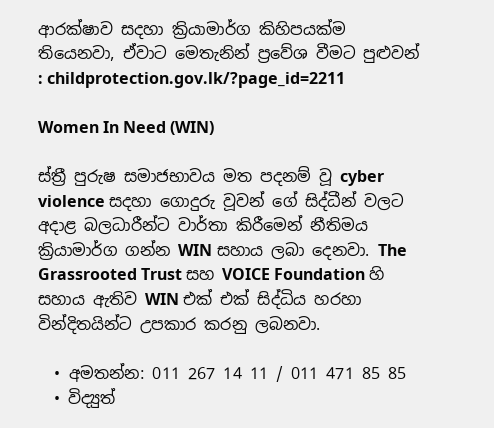ආරක්ෂාව සදහා ක්‍රියාමාර්ග කිහිපයක්ම තියෙනවා, ඒවාට මෙතැනින් ප්‍රවේශ වීමට පුළුවන් : childprotection.gov.lk/?page_id=2211

Women In Need (WIN)

ස්ත්‍රී පුරුෂ සමාජභාවය මත පදනම් වූ cyber violence සදහා ගොදුරු වූවන් ගේ සිද්ධීන් වලට අදාළ බලධාරීන්ට වාර්තා කිරීමෙන් නීතිමය ක්‍රියාමාර්ග ගන්න WIN සහාය ලබා දෙනවා. The Grassrooted Trust සහ VOICE Foundation හි සහාය ඇතිව WIN එක් එක් සිද්ධිය හරහා වින්දිතයින්ට උපකාර කරනු ලබනවා.

  • අමතන්න: 011 267 14 11 / 011 471 85 85
  • විද්‍යුත්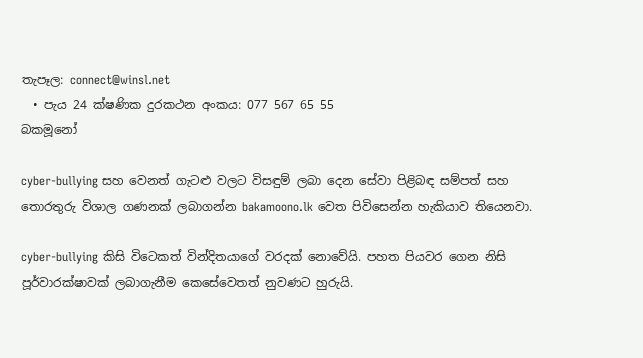තැපෑල: connect@winsl.net
  • පැය 24 ක්ෂණික දුරකථන අංකය: 077 567 65 55
බකමූනෝ

cyber-bullying සහ වෙනත් ගැටළු වලට විසඳුම් ලබා දෙන සේවා පිළිබඳ සම්පත් සහ තොරතුරු විශාල ගණනක් ලබාගන්න bakamoono.lk වෙත පිවිසෙන්න හැකියාව තියෙනවා.

cyber-bullying කිසි විටෙකත් වින්දිතයාගේ වරදක් නොවේයි. පහත පියවර ගෙන නිසි පූර්වාරක්ෂාවක් ලබාගැනීම කෙසේවෙතත් නුවණට හුරුයි.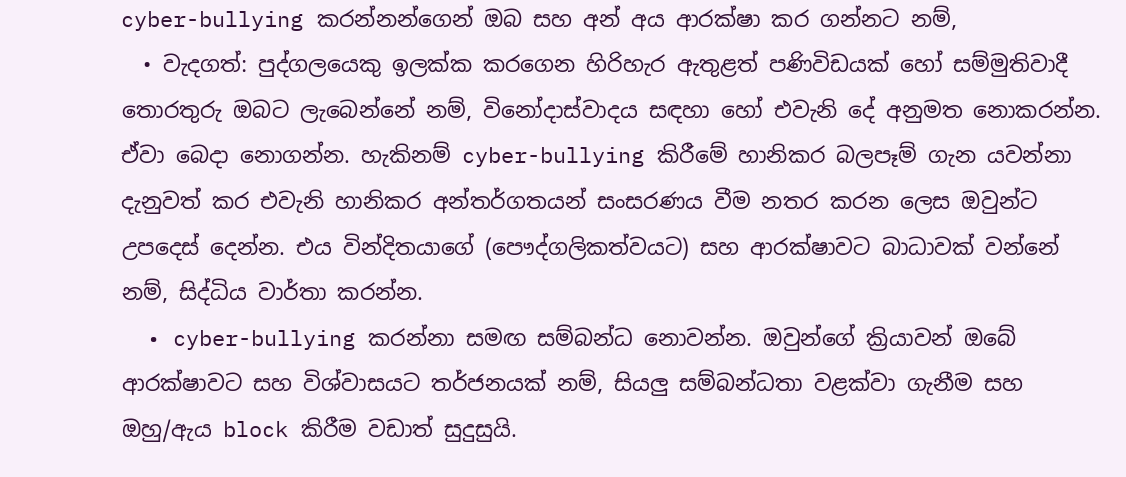cyber-bullying කරන්නන්ගෙන් ඔබ සහ අන් අය ආරක්ෂා කර ගන්නට නම්,
  • වැදගත්: පුද්ගලයෙකු ඉලක්ක කරගෙන හිරිහැර ඇතුළත් පණිවිඩයක් හෝ සම්මුතිවාදී තොරතුරු ඔබට ලැබෙන්නේ නම්, විනෝදාස්වාදය සඳහා හෝ එවැනි දේ අනුමත නොකරන්න. ඒවා බෙදා නොගන්න. හැකිනම් cyber-bullying කිරීමේ හානිකර බලපෑම් ගැන යවන්නා දැනුවත් කර එවැනි හානිකර අන්තර්ගතයන් සංසරණය වීම නතර කරන ලෙස ඔවුන්ට උපදෙස් දෙන්න. එය වින්දිතයාගේ (පෞද්ගලිකත්වයට) සහ ආරක්ෂාවට බාධාවක් වන්නේ නම්, සිද්ධිය වාර්තා කරන්න.
  • cyber-bullying කරන්නා සමඟ සම්බන්ධ නොවන්න. ඔවුන්ගේ ක්‍රියාවන් ඔබේ ආරක්ෂාවට සහ විශ්වාසයට තර්ජනයක් නම්, සියලු සම්බන්ධතා වළක්වා ගැනීම සහ ඔහු/ඇය block කිරීම වඩාත් සුදුසුයි.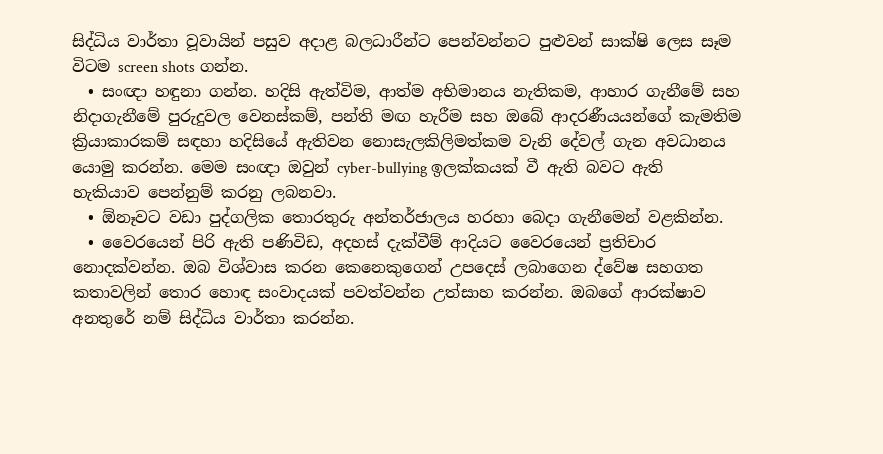සිද්ධිය වාර්තා වූවායින් පසුව අදාළ බලධාරීන්ට පෙන්වන්නට පුළුවන් සාක්ෂි ලෙස සෑම විටම screen shots ගන්න.
  • සංඥා හඳුනා ගන්න. හදිසි ඇත්විම, ආත්ම අභිමානය නැතිකම, ආහාර ගැනීමේ සහ නිදාගැනීමේ පුරුදුවල වෙනස්කම්, පන්ති මඟ හැරීම සහ ඔබේ ආදරණීයයන්ගේ කැමතිම ක්‍රියාකාරකම් සඳහා හදිසියේ ඇතිවන නොසැලකිලිමත්කම වැනි දේවල් ගැන අවධානය යොමු කරන්න. මෙම සංඥා ඔවුන් cyber-bullying ඉලක්කයක් වී ඇති බවට ඇති හැකියාව පෙන්නුම් කරනු ලබනවා.
  • ඕනෑවට වඩා පුද්ගලික තොරතුරු අන්තර්ජාලය හරහා බෙදා ගැනීමෙන් වළකින්න.
  • වෛරයෙන් පිරි ඇති පණිවිඩ, අදහස් දැක්වීම් ආදියට වෛරයෙන් ප්‍රතිචාර නොදක්වන්න. ඔබ විශ්වාස කරන කෙනෙකුගෙන් උපදෙස් ලබාගෙන ද්වේෂ සහගත කතාවලින් තොර හොඳ සංවාදයක් පවත්වන්න උත්සාහ කරන්න. ඔබගේ ආරක්ෂාව අනතුරේ නම් සිද්ධිය වාර්තා කරන්න.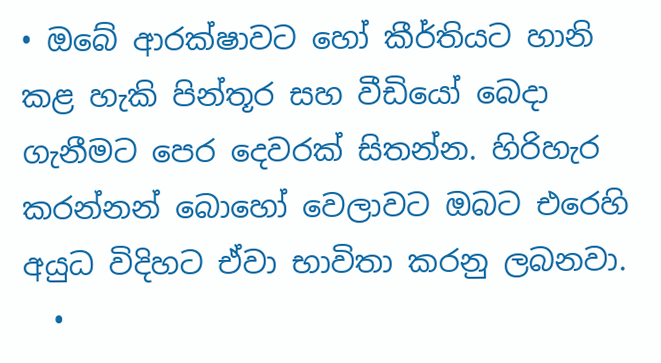• ඔබේ ආරක්ෂාවට හෝ කීර්තියට හානි කළ හැකි පින්තූර සහ වීඩියෝ බෙදා ගැනීමට පෙර දෙවරක් සිතන්න. හිරිහැර කරන්නන් බොහෝ වෙලාවට ඔබට එරෙහි අයුධ විදිහට ඒවා භාවිතා කරනු ලබනවා.
  •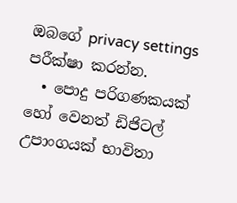ඔබගේ privacy settings පරීක්ෂා කරන්න.
  • පොදු පරිගණකයක් හෝ වෙනත් ඩිජිටල් උපාංගයක් භාවිතා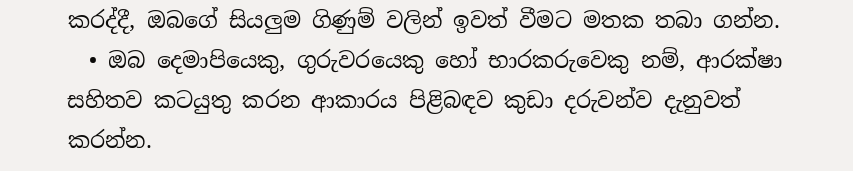කරද්දී, ඔබගේ සියලුම ගිණුම් වලින් ඉවත් වීමට මතක තබා ගන්න.
  • ඔබ දෙමාපියෙකු, ගුරුවරයෙකු හෝ භාරකරුවෙකු නම්, ආරක්ෂා සහිතව කටයුතු කරන ආකාරය පිළිබඳව කුඩා දරුවන්ව දැනුවත් කරන්න.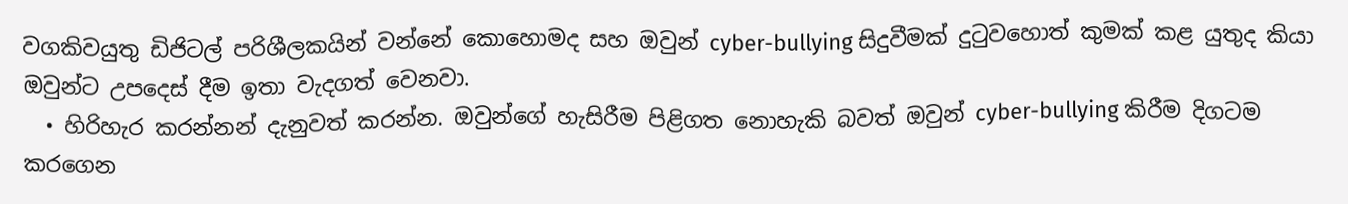වගකිවයුතු ඩිජිටල් පරිශීලකයින් වන්නේ කොහොමද සහ ඔවුන් cyber-bullying සිදුවීමක් දුටුවහොත් කුමක් කළ යුතුද කියා ඔවුන්ට උපදෙස් දීම ඉතා වැදගත් වෙනවා.
  • හිරිහැර කරන්නන් දැනුවත් කරන්න. ඔවුන්ගේ හැසිරීම පිළිගත නොහැකි බවත් ඔවුන් cyber-bullying කිරීම දිගටම කරගෙන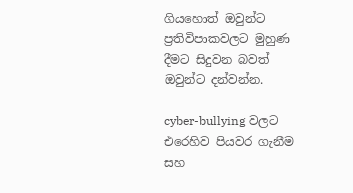ගියහොත් ඔවුන්ට ප්‍රතිවිපාකවලට මුහුණ දීමට සිදුවන බවත් ඔවුන්ට දන්වන්න.

cyber-bullying වලට එරෙහිව පියවර ගැනීම සහ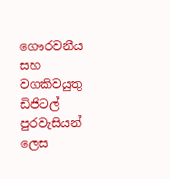ගෞරවනීය සහ වගකිවයුතු ඩිජිටල් පුරවැසියන් ලෙස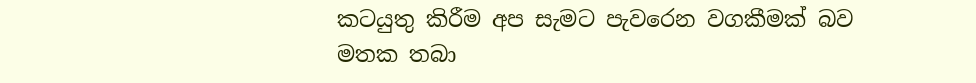කටයුතු කිරීම අප සැමට පැවරෙන වගකීමක් බව මතක තබා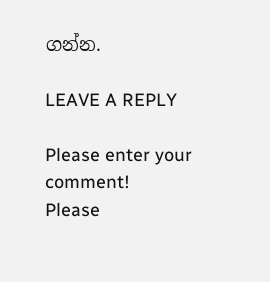ගන්න.

LEAVE A REPLY

Please enter your comment!
Please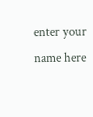enter your name here